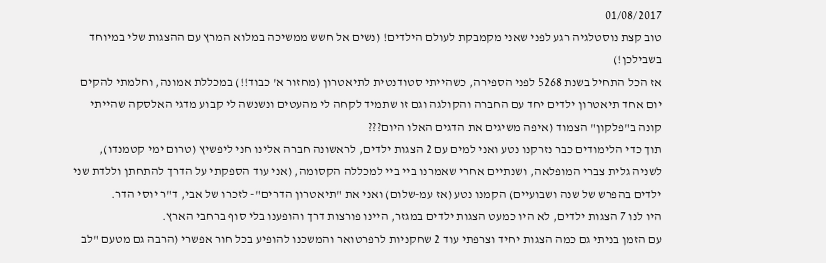01/08/2017
טוב קצת נוסטלגיה רגע לפני שאני מקמבקת לעולם הילדים! (נשים אל חשש ממשיכה במלוא המרץ עם ההצגות שלי במיוחד בשבילכן!)
אז הכל התחיל בשנת 5268 לפני הספירה, כשהייתי סטודנטית לתיאטרון (מחזור א' כבוד!!) במכללת אמונה, וחלמתי להקים יום אחד תיאטרון ילדים יחד עם החברה והקולגה וגם זו שתמיד לקחה לי מהעטים ונשנשה לי קבוע מדגי האלסקה שהייתי קונה ב"פלקון" הצמוד (איפה משיגים את הדגים האלו היום???
תוך כדי הלימודים כבר נזרקנו נטע ואני למים עם 2 הצגות ילדים, לראשונה חברה אלינו חני ליפשיץ (טרום ימי קטמנדו), לשניה גלית צברי המופלאה, ושנתיים אחרי שאמרנו ביי ביי למכללה הקסומה, (אני עוד הספקתי על הדרך להתחתן וללדת שני ילדים בהפרש של שנה ושבועיים) הקמנו נטע (אז עמ-שלום) ואני את "תיאטרון הדרים"- לזכרו של אבי, ד"ר יוסי הדר.
היו לנו 7 הצגות ילדים, לא היו כמעט הצגות ילדים במגזר, היינו פורצות דרך והופענו בלי סוף ברחבי הארץ.
עם הזמן בניתי גם כמה הצגות יחיד וצרפתי עוד 2 שחקניות לרפרטואר והמשכנו להופיע בכל חור אפשרי (הרבה גם מטעם "לב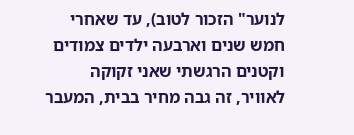לנוער" הזכור לטוב), עד שאחרי חמש שנים וארבעה ילדים צמודים וקטנים הרגשתי שאני זקוקה לאוויר, זה גבה מחיר בבית, המעבר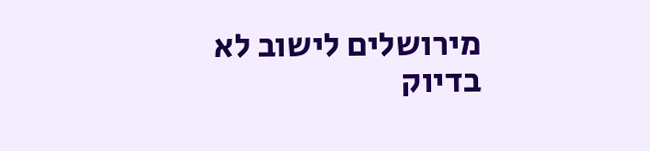מירושלים לישוב לא בדיוק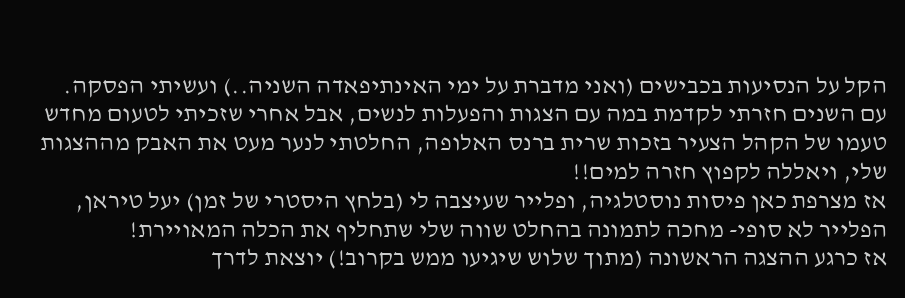הקל על הנסיעות בכבישים (ואני מדברת על ימי האינתיפאדה השניה..) ועשיתי הפסקה.
עם השנים חזרתי לקדמת במה עם הצגות והפעלות לנשים, אבל אחרי שזכיתי לטעום מחדש טעמו של הקהל הצעיר בזכות שרית ברנס האלופה, החלטתי לנער מעט את האבק מההצגות שלי, ויאללה לקפוץ חזרה למים!!
אז מצרפת כאן פיסות נוסטלגיה, ופלייר שעיצבה לי (בלחץ היסטרי של זמן) יעל טיראן, הפלייר לא סופי- מחכה לתמונה בהחלט שווה שלי שתחליף את הכלה המאויירת!
אז כרגע ההצגה הראשונה (מתוך שלוש שיגיעו ממש בקרוב!) יוצאת לדרך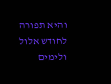והיא תפורה לחודש אלול ולימים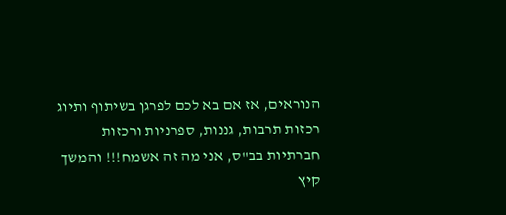הנוראים, אז אם בא לכם לפרגן בשיתוף ותיוג רכזות תרבות, גננות, ספרניות ורכזות חברתיות בב"ס, אני מה זה אשמח!!! והמשך קיץ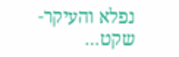נפלא והעיקר- שקט...